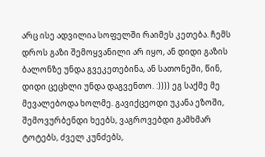არც ისე ადვილია სოფელში რაიმეს კეთება. ჩემს დროს გაზი შემოყვანილი არ იყო, ან დიდი გაზის ბალონზე უნდა გვეკეთებინა, ან სათონეში, წინ, დიდი ცეცხლი უნდა დაგვენთო. :)))) ეგ საქმე მე მევალებოდა ხოლმე. გავიქცეოდი უკანა ეზოში, შემოვურბენდი ხეებს, ვაგროვებდი გამხმარ ტოტებს, ძველ კუნძებს,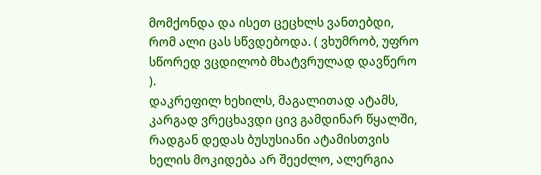მომქონდა და ისეთ ცეცხლს ვანთებდი, რომ ალი ცას სწვდებოდა. ( ვხუმრობ, უფრო სწორედ ვცდილობ მხატვრულად დავწერო ).
დაკრეფილ ხეხილს, მაგალითად ატამს, კარგად ვრეცხავდი ცივ გამდინარ წყალში, რადგან დედას ბუსუსიანი ატამისთვის ხელის მოკიდება არ შეეძლო, ალერგია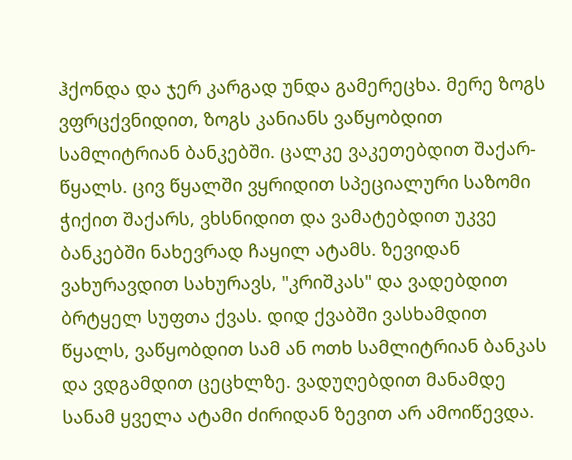ჰქონდა და ჯერ კარგად უნდა გამერეცხა. მერე ზოგს ვფრცქვნიდით, ზოგს კანიანს ვაწყობდით სამლიტრიან ბანკებში. ცალკე ვაკეთებდით შაქარ-წყალს. ცივ წყალში ვყრიდით სპეციალური საზომი ჭიქით შაქარს, ვხსნიდით და ვამატებდით უკვე ბანკებში ნახევრად ჩაყილ ატამს. ზევიდან ვახურავდით სახურავს, "კრიშკას" და ვადებდით ბრტყელ სუფთა ქვას. დიდ ქვაბში ვასხამდით წყალს, ვაწყობდით სამ ან ოთხ სამლიტრიან ბანკას და ვდგამდით ცეცხლზე. ვადუღებდით მანამდე სანამ ყველა ატამი ძირიდან ზევით არ ამოიწევდა.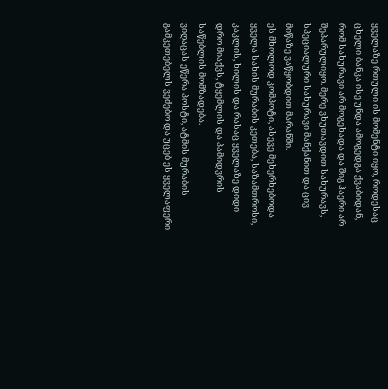ყველაზე რთული ის მომენტი იყო, როდესაც ცხელი ბანკა ისე უნდა ამოგედგა ქვაბიდან, რომ სახურავი არ მოგეხადა და შიგ ჰაერი არ შეპარულიყო. მერე ვხუთავდით სახურავს, სპეციალური სახურავი მანქანით და ცივ მიწაზე ვაწყობდით მარანში.
ეს მხოლოდ კომპოტი, ასევე მეხერხებოდა ყველა სახის მურაბის კეთება, საზამთროსი, კაკლის, ხილის და რასაც ყველაზე დიდი დრო მიაქვს, ტყემლის და პამიდვრის საწებლის მომზადება.
ვიღაცას ეწერა პოსტი, ატმის მურაბის გამკეთებელს ვეძებო და უცებ ეს ყველაფერი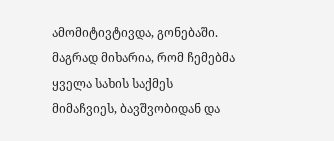ამომიტივტივდა, გონებაში. მაგრად მიხარია, რომ ჩემებმა ყველა სახის საქმეს მიმაჩვიეს, ბავშვობიდან და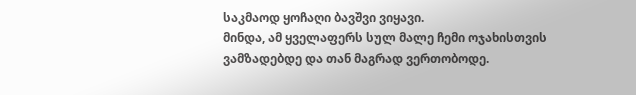საკმაოდ ყოჩაღი ბავშვი ვიყავი.
მინდა, ამ ყველაფერს სულ მალე ჩემი ოჯახისთვის ვამზადებდე და თან მაგრად ვერთობოდე.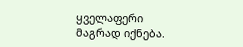ყველაფერი მაგრად იქნება.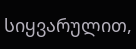სიყვარულით,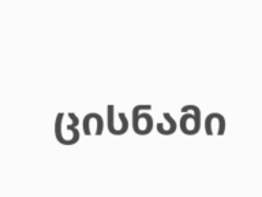ცისნამი